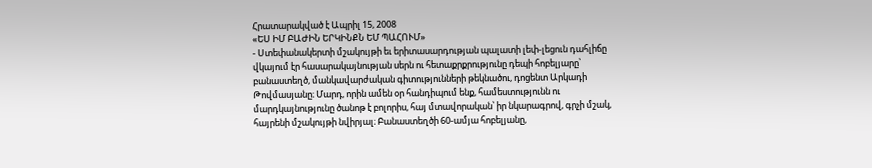Հրատարակված է Ապրիլ 15, 2008
«ԵՍ ԻՄ ԲԱԺԻՆ ԵՐԿԻՆՔՆ ԵՄ ՊԱՀՈՒՄ»
- Ստեփանակերտի մշակույթի եւ երիտասարդության պալատի լեփ-լեցուն դահլիճը վկայում էր հասարակայնության սերն ու հետաքրքրությունը դեպի հոբելյարը՝ բանաստեղծ, մանկավարժական գիտությունների թեկնածու, դոցենտ Արկադի Թովմասյանը։ Մարդ, որին ամեն օր հանդիպում ենք, համեստությունն ու մարդկայնությունը ծանոթ է բոլորիս, հայ մտավորական՝ իր նկարագրով, գրչի մշակ, հայրենի մշակույթի նվիրյալ։ Բանաստեղծի 60-ամյա հոբելյանը,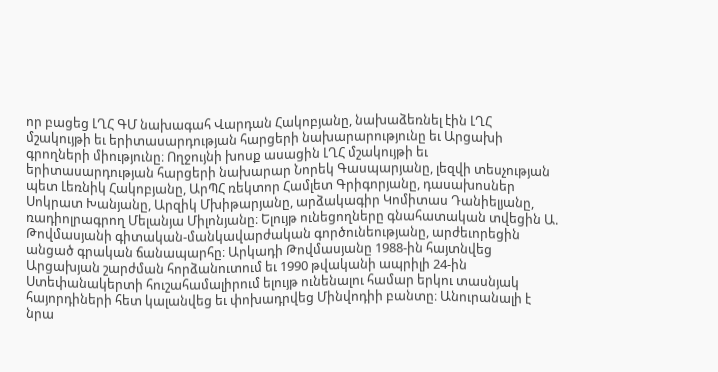որ բացեց ԼՂՀ ԳՄ նախագահ Վարդան Հակոբյանը, նախաձեռնել էին ԼՂՀ մշակույթի եւ երիտասարդության հարցերի նախարարությունը եւ Արցախի գրողների միությունը։ Ողջույնի խոսք ասացին ԼՂՀ մշակույթի եւ երիտասարդության հարցերի նախարար Նորեկ Գասպարյանը, լեզվի տեսչության պետ Լեռնիկ Հակոբյանը, ԱրՊՀ ռեկտոր Համլետ Գրիգորյանը, դասախոսներ Սոկրատ Խանյանը, Արզիկ Մխիթարյանը, արձակագիր Կոմիտաս Դանիելյանը, ռադիոլրագրող Մելանյա Միլոնյանը։ Ելույթ ունեցողները գնահատական տվեցին Ա. Թովմասյանի գիտական-մանկավարժական գործունեությանը, արժեւորեցին անցած գրական ճանապարհը։ Արկադի Թովմասյանը 1988-ին հայտնվեց Արցախյան շարժման հորձանուտում եւ 1990 թվականի ապրիլի 24-ին Ստեփանակերտի հուշահամալիրում ելույթ ունենալու համար երկու տասնյակ հայորդիների հետ կալանվեց եւ փոխադրվեց Մինվոդիի բանտը։ Անուրանալի է նրա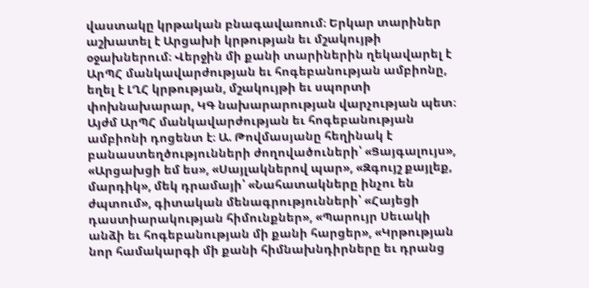վաստակը կրթական բնագավառում։ Երկար տարիներ աշխատել է Արցախի կրթության եւ մշակույթի օջախներում։ Վերջին մի քանի տարիներին ղեկավարել է ԱրՊՀ մանկավարժության եւ հոգեբանության ամբիոնը, եղել է ԼՂՀ կրթության, մշակույթի եւ սպորտի փոխնախարար, ԿԳ նախարարության վարչության պետ։ Այժմ ԱրՊՀ մանկավարժության եւ հոգեբանության ամբիոնի դոցենտ է։ Ա. Թովմասյանը հեղինակ է բանաստեղծությունների ժողովածուների՝ «Ցայգալույս», «Արցախցի եմ ես», «Սայլակներով պար», «Զգույշ քայլեք, մարդիկ», մեկ դրամայի՝ «Նահատակները ինչու են ժպտում», գիտական մենագրությունների՝ «Հայեցի դաստիարակության հիմունքներ», «Պարույր Սեւակի անձի եւ հոգեբանության մի քանի հարցեր», «Կրթության նոր համակարգի մի քանի հիմնախնդիրները եւ դրանց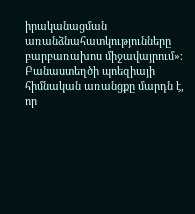իրականացման առանձնահատկությունները բարբառախոս միջավայրում»։ Բանաստեղծի պոեզիայի հիմնական առանցքը մարդն է, որ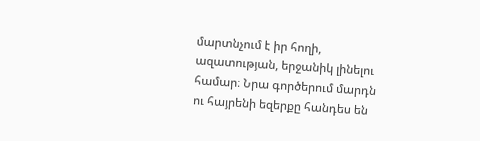մարտնչում է իր հողի, ազատության, երջանիկ լինելու համար։ Նրա գործերում մարդն ու հայրենի եզերքը հանդես են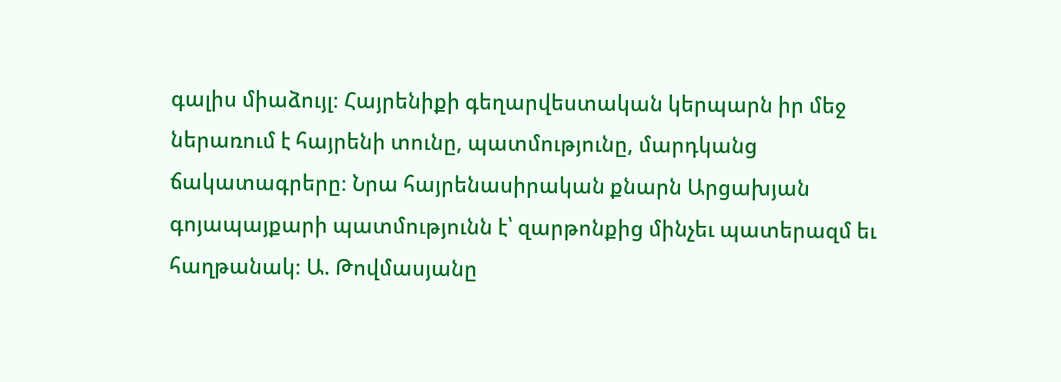գալիս միաձույլ։ Հայրենիքի գեղարվեստական կերպարն իր մեջ ներառում է հայրենի տունը, պատմությունը, մարդկանց ճակատագրերը։ Նրա հայրենասիրական քնարն Արցախյան գոյապայքարի պատմությունն է՝ զարթոնքից մինչեւ պատերազմ եւ հաղթանակ։ Ա. Թովմասյանը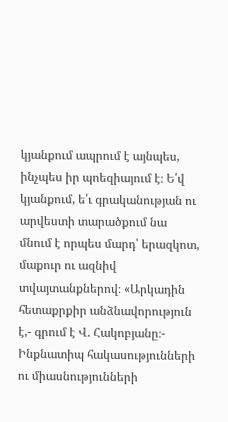կյանքում ապրում է այնպես, ինչպես իր պոեզիայում է։ Ե՛վ կյանքում, ե՛ւ գրականության ու արվեստի տարածքում նա մնում է որպես մարդ՝ երազկոտ, մաքուր ու ազնիվ տվայտանքներով։ «Արկադին հետաքրքիր անձնավորություն է,- գրում է Վ. Հակոբյանը։- Ինքնատիպ հակասությունների ու միասնությունների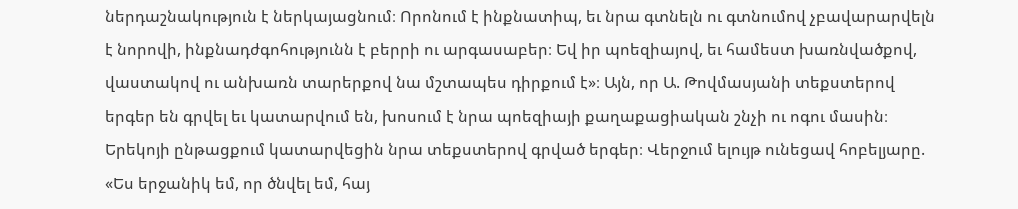ներդաշնակություն է ներկայացնում։ Որոնում է ինքնատիպ, եւ նրա գտնելն ու գտնումով չբավարարվելն է նորովի, ինքնադժգոհությունն է բերրի ու արգասաբեր։ Եվ իր պոեզիայով, եւ համեստ խառնվածքով, վաստակով ու անխառն տարերքով նա մշտապես դիրքում է»։ Այն, որ Ա. Թովմասյանի տեքստերով երգեր են գրվել եւ կատարվում են, խոսում է նրա պոեզիայի քաղաքացիական շնչի ու ոգու մասին։ Երեկոյի ընթացքում կատարվեցին նրա տեքստերով գրված երգեր։ Վերջում ելույթ ունեցավ հոբելյարը. «Ես երջանիկ եմ, որ ծնվել եմ, հայ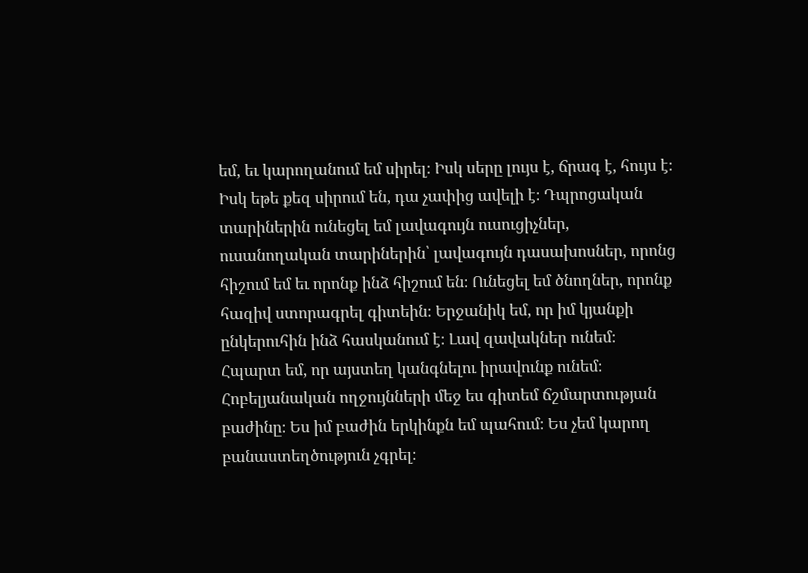եմ, եւ կարողանում եմ սիրել։ Իսկ սերը լույս է, ճրագ է, հույս է։ Իսկ եթե քեզ սիրում են, դա չափից ավելի է։ Դպրոցական տարիներին ունեցել եմ լավագույն ուսուցիչներ, ուսանողական տարիներին՝ լավագույն դասախոսներ, որոնց հիշում եմ եւ որոնք ինձ հիշում են։ Ունեցել եմ ծնողներ, որոնք հազիվ ստորագրել գիտեին։ Երջանիկ եմ, որ իմ կյանքի ընկերուհին ինձ հասկանում է։ Լավ զավակներ ունեմ։ Հպարտ եմ, որ այստեղ կանգնելու իրավունք ունեմ։ Հոբելյանական ողջույնների մեջ ես գիտեմ ճշմարտության բաժինը։ Ես իմ բաժին երկինքն եմ պահում։ Ես չեմ կարող բանաստեղծություն չգրել։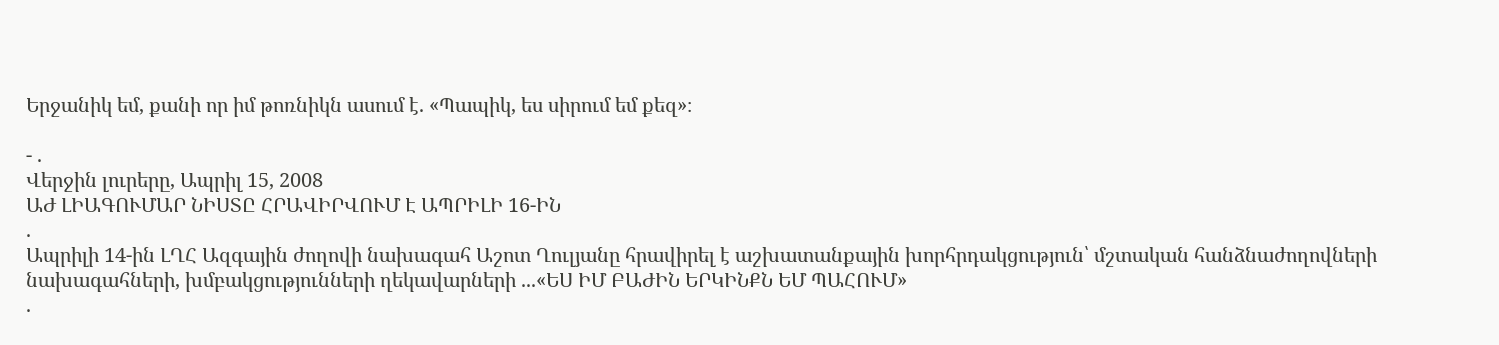Երջանիկ եմ, քանի որ իմ թոռնիկն ասում է. «Պապիկ, ես սիրում եմ քեզ»։

- .
Վերջին լուրերը, Ապրիլ 15, 2008
ԱԺ ԼԻԱԳՈՒՄԱՐ ՆԻՍՏԸ ՀՐԱՎԻՐՎՈՒՄ Է ԱՊՐԻԼԻ 16-ԻՆ
.
Ապրիլի 14-ին ԼՂՀ Ազգային ժողովի նախագահ Աշոտ Ղուլյանը հրավիրել է աշխատանքային խորհրդակցություն՝ մշտական հանձնաժողովների նախագահների, խմբակցությունների ղեկավարների ...«ԵՍ ԻՄ ԲԱԺԻՆ ԵՐԿԻՆՔՆ ԵՄ ՊԱՀՈՒՄ»
.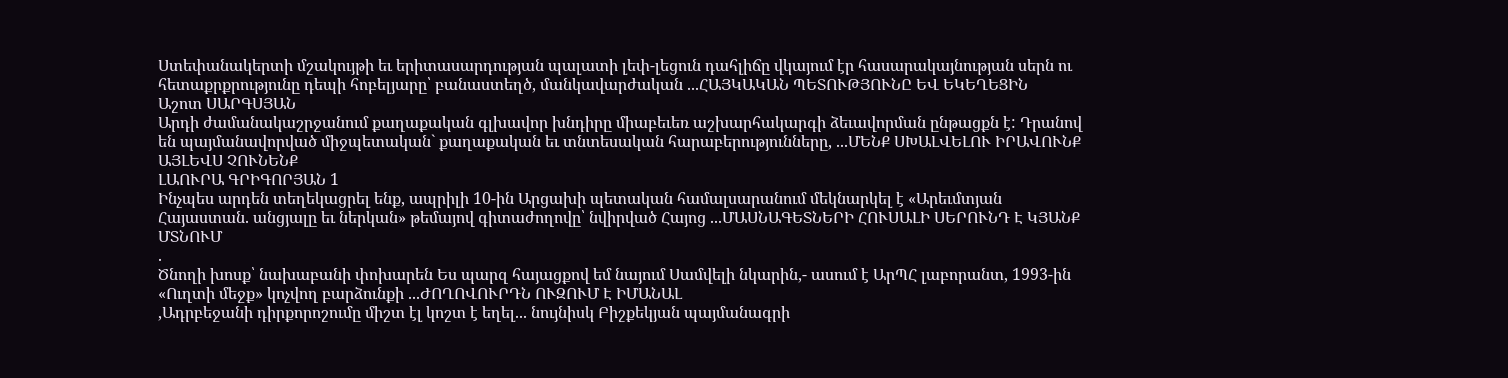Ստեփանակերտի մշակույթի եւ երիտասարդության պալատի լեփ-լեցուն դահլիճը վկայում էր հասարակայնության սերն ու հետաքրքրությունը դեպի հոբելյարը՝ բանաստեղծ, մանկավարժական ...ՀԱՅԿԱԿԱՆ ՊԵՏՈՒԹՅՈՒՆԸ ԵՎ ԵԿԵՂԵՑԻՆ
Աշոտ ՍԱՐԳՍՅԱՆ
Արդի ժամանակաշրջանում քաղաքական գլխավոր խնդիրը միաբեւեռ աշխարհակարգի ձեւավորման ընթացքն է: Դրանով են պայմանավորված միջպետական` քաղաքական եւ տնտեսական հարաբերությունները, ...ՄԵՆՔ ՍԽԱԼՎԵԼՈՒ ԻՐԱՎՈՒՆՔ ԱՅԼԵՎՍ ՉՈՒՆԵՆՔ
ԼԱՈՒՐԱ ԳՐԻԳՈՐՅԱՆ 1
Ինչպես արդեն տեղեկացրել ենք, ապրիլի 10-ին Արցախի պետական համալսարանում մեկնարկել է «Արեւմտյան Հայաստան. անցյալը եւ ներկան» թեմայով գիտաժողովը՝ նվիրված Հայոց ...ՄԱՍՆԱԳԵՏՆԵՐԻ ՀՈՒՍԱԼԻ ՍԵՐՈՒՆԴ Է ԿՅԱՆՔ ՄՏՆՈՒՄ
.
Ծնողի խոսք՝ նախաբանի փոխարեն Ես պարզ հայացքով եմ նայում Սամվելի նկարին,- ասում է ԱրՊՀ լաբորանտ, 1993-ին «Ուղտի մեջք» կոչվող բարձունքի ...ԺՈՂՈՎՈՒՐԴՆ ՈՒԶՈՒՄ Է ԻՄԱՆԱԼ
,Ադրբեջանի դիրքորոշումը միշտ էլ կոշտ է եղել... նույնիսկ Բիշքեկյան պայմանագրի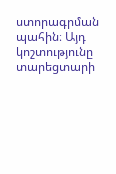ստորագրման պահին։ Այդ կոշտությունը տարեցտարի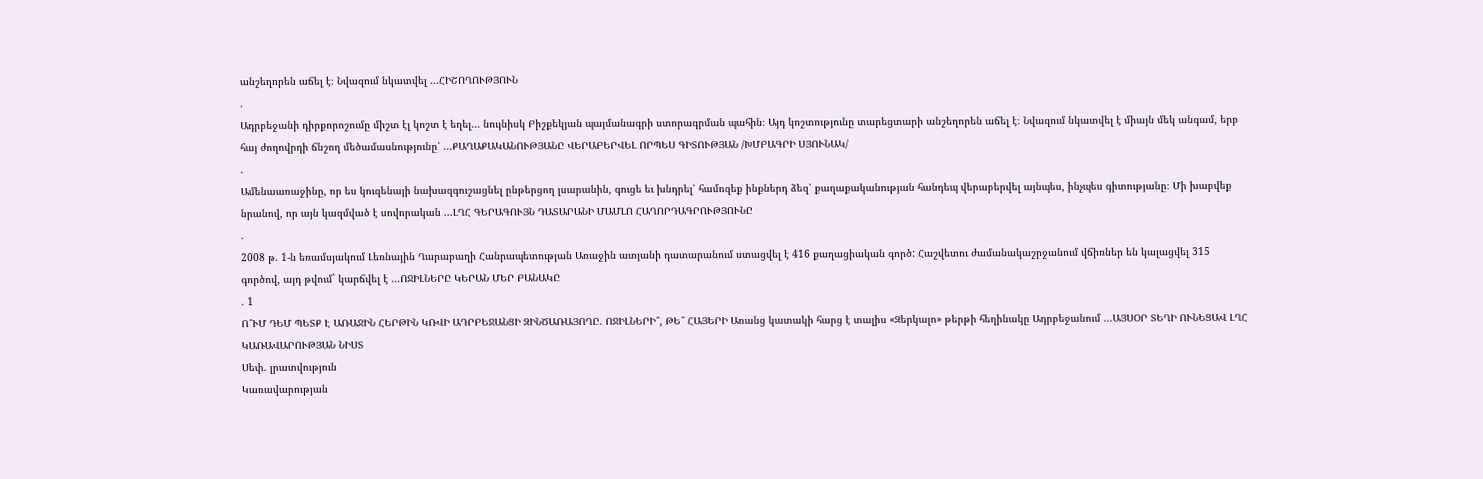անշեղորեն աճել է։ Նվազում նկատվել ...ՀԻՇՈՂՈՒԹՅՈՒՆ
.
Ադրբեջանի դիրքորոշումը միշտ էլ կոշտ է եղել... նույնիսկ Բիշքեկյան պայմանագրի ստորագրման պահին։ Այդ կոշտությունը տարեցտարի անշեղորեն աճել է։ Նվազում նկատվել է միայն մեկ անգամ, երբ հայ ժողովրդի ճնշող մեծամասնությունը՝ ...ՔԱՂԱՔԱԿԱՆՈՒԹՅԱՆԸ ՎԵՐԱԲԵՐՎԵԼ ՈՐՊԵՍ ԳԻՏՈՒԹՅԱՆ /ԽՄԲԱԳՐԻ ՍՅՈՒՆԱԿ/
.
Ամենաառաջինը, որ ես կուզենայի նախազգուշացնել ընթերցող լսարանին, գուցե եւ խնդրել՝ համոզեք ինքներդ ձեզ՝ քաղաքականության հանդեպ վերաբերվել այնպես, ինչպես գիտությանը։ Մի խաբվեք նրանով, որ այն կազմված է սովորական ...ԼՂՀ ԳԵՐԱԳՈՒՅՆ ԴԱՏԱՐԱՆԻ ՄԱՄԼՈ ՀԱՂՈՐԴԱԳՐՈՒԹՅՈՒՆԸ
.
2008 թ. 1-ն եռամսյակում Լեռնային Ղարաբաղի Հանրապետության Առաջին ատյանի դատարանում ստացվել է 416 քաղացիական գործ: Հաշվետու ժամանակաշրջանում վճիռներ են կալացվել 315 գործով, այդ թվում` կարճվել է ...ՈՋԻԼՆԵՐԸ ԿԵՐԱՆ ՄԵՐ ԲԱՆԱԿԸ
. 1
Ո՞ՒՄ ԴԵՄ ՊԵՏՔ Է ԱՌԱՋԻՆ ՀԵՐԹԻՆ ԿՌՎԻ ԱԴՐԲԵՋԱՆՑԻ ԶԻՆԾԱՌԱՅՈՂԸ. ՈՋԻԼՆԵՐԻ՞, ԹԵ՞ ՀԱՅԵՐԻ Առանց կատակի հարց է տալիս «Զերկալո» թերթի հեղինակը Ադրբեջանում ...ԱՅՍՕՐ ՏԵՂԻ ՈՒՆԵՑԱՎ ԼՂՀ ԿԱՌԱՎԱՐՈՒԹՅԱՆ ՆԻՍՏ
Սեփ. լրատվություն
Կառավարության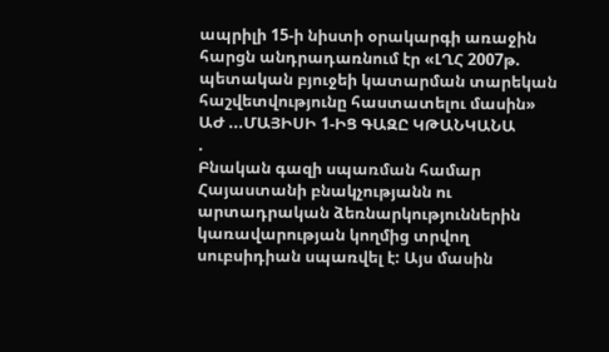ապրիլի 15-ի նիստի օրակարգի առաջին հարցն անդրադառնում էր «ԼՂՀ 2007թ. պետական բյուջեի կատարման տարեկան հաշվետվությունը հաստատելու մասին» ԱԺ ...ՄԱՅԻՍԻ 1-ԻՑ ԳԱԶԸ ԿԹԱՆԿԱՆԱ
.
Բնական գազի սպառման համար Հայաստանի բնակչությանն ու արտադրական ձեռնարկություններին կառավարության կողմից տրվող սուբսիդիան սպառվել է: Այս մասին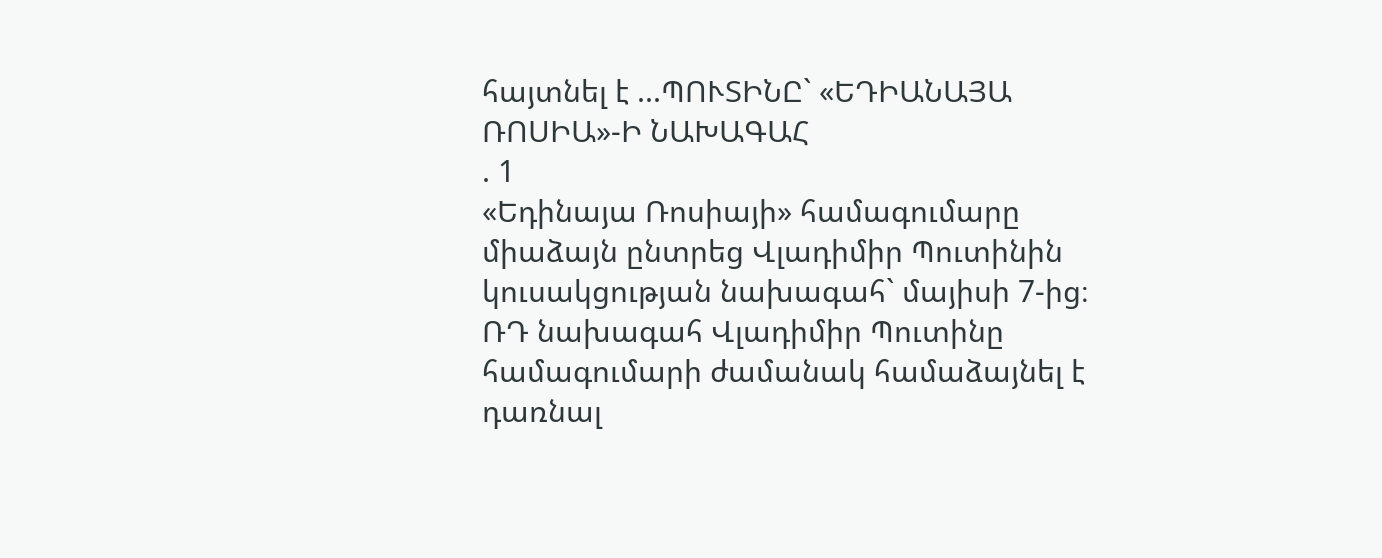հայտնել է ...ՊՈՒՏԻՆԸ` «ԵԴԻԱՆԱՅԱ ՌՈՍԻԱ»-Ի ՆԱԽԱԳԱՀ
. 1
«Եդինայա Ռոսիայի» համագումարը միաձայն ընտրեց Վլադիմիր Պուտինին կուսակցության նախագահ` մայիսի 7-ից։ ՌԴ նախագահ Վլադիմիր Պուտինը համագումարի ժամանակ համաձայնել է դառնալ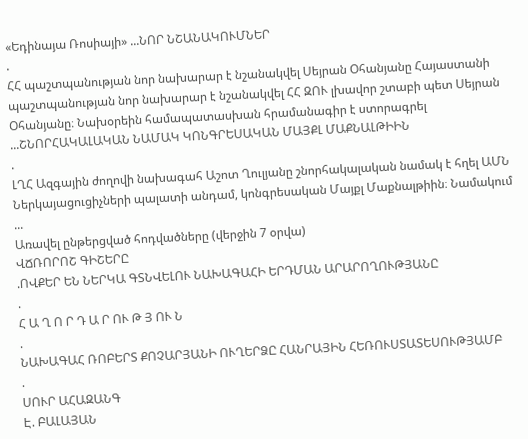«Եդինայա Ռոսիայի» ...ՆՈՐ ՆՇԱՆԱԿՈՒՄՆԵՐ
.
ՀՀ պաշտպանության նոր նախարար է նշանակվել Սեյրան Օհանյանը Հայաստանի պաշտպանության նոր նախարար է նշանակվել ՀՀ ԶՈՒ լխավոր շտաբի պետ Սեյրան Օհանյանը։ Նախօրեին համապատասխան հրամանագիր է ստորագրել ...ՇՆՈՐՀԱԿԱԼԱԿԱՆ ՆԱՄԱԿ ԿՈՆԳՐԵՍԱԿԱՆ ՄԱՅՔԼ ՄԱՔՆԱԼԹԻԻՆ
.
ԼՂՀ Ազգային ժողովի նախագահ Աշոտ Ղուլյանը շնորհակալական նամակ է հղել ԱՄՆ Ներկայացուցիչների պալատի անդամ, կոնգրեսական Մայքլ Մաքնալթիին։ Նամակում ...
Առավել ընթերցված հոդվածները (վերջին 7 օրվա)
ՎՃՌՈՐՈՇ ԳԻՇԵՐԸ
.ՈՎՔԵՐ ԵՆ ՆԵՐԿԱ ԳՏՆՎԵԼՈՒ ՆԱԽԱԳԱՀԻ ԵՐԴՄԱՆ ԱՐԱՐՈՂՈՒԹՅԱՆԸ
.
Հ Ա Ղ Ո Ր Դ Ա Ր ՈՒ Թ Յ ՈՒ Ն
.
ՆԱԽԱԳԱՀ ՌՈԲԵՐՏ ՔՈՉԱՐՅԱՆԻ ՈՒՂԵՐՁԸ ՀԱՆՐԱՅԻՆ ՀԵՌՈՒՍՏԱՏԵՍՈՒԹՅԱՄԲ
.
ՍՈՒՐ ԱՀԱԶԱՆԳ
Է. ԲԱԼԱՅԱՆ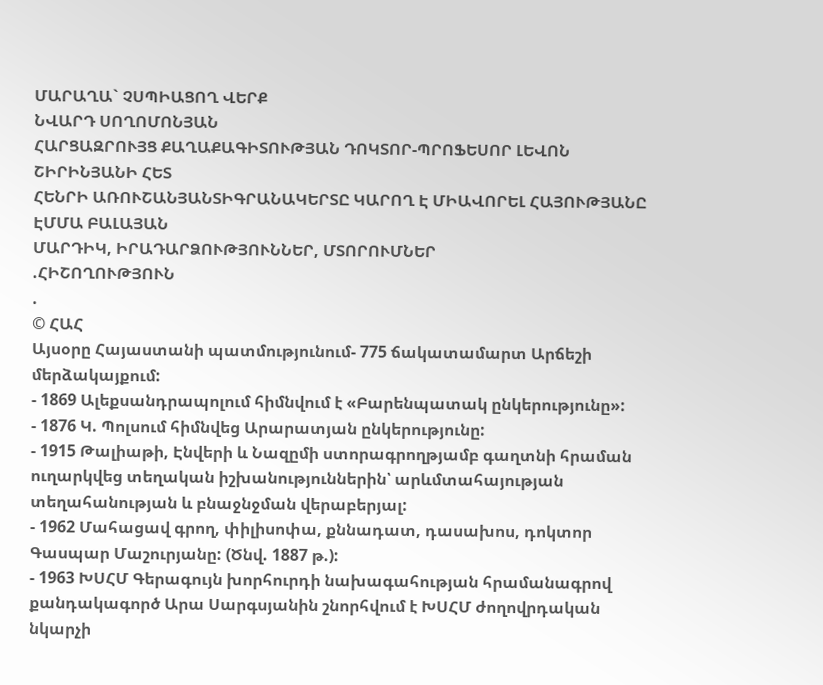ՄԱՐԱՂԱ` ՉՍՊԻԱՑՈՂ ՎԵՐՔ
ՆՎԱՐԴ ՍՈՂՈՄՈՆՅԱՆ
ՀԱՐՑԱԶՐՈՒՅՑ ՔԱՂԱՔԱԳԻՏՈՒԹՅԱՆ ԴՈԿՏՈՐ-ՊՐՈՖԵՍՈՐ ԼԵՎՈՆ ՇԻՐԻՆՅԱՆԻ ՀԵՏ
ՀԵՆՐԻ ԱՌՈՒՇԱՆՅԱՆՏԻԳՐԱՆԱԿԵՐՏԸ ԿԱՐՈՂ Է ՄԻԱՎՈՐԵԼ ՀԱՅՈՒԹՅԱՆԸ
ԷՄՄԱ ԲԱԼԱՅԱՆ
ՄԱՐԴԻԿ, ԻՐԱԴԱՐՁՈՒԹՅՈՒՆՆԵՐ, ՄՏՈՐՈՒՄՆԵՐ
.ՀԻՇՈՂՈՒԹՅՈՒՆ
.
© ՀԱՀ
Այսօրը Հայաստանի պատմությունում- 775 ճակատամարտ Արճեշի մերձակայքում:
- 1869 Ալեքսանդրապոլում հիմնվում է «Բարենպատակ ընկերությունը»:
- 1876 Կ. Պոլսում հիմնվեց Արարատյան ընկերությունը:
- 1915 Թալիաթի, Էնվերի և Նազըմի ստորագրողթյամբ գաղտնի հրաման ուղարկվեց տեղական իշխանություններին՝ արևմտահայության տեղահանության և բնաջնջման վերաբերյալ:
- 1962 Մահացավ գրող, փիլիսոփա, քննադատ, դասախոս, դոկտոր Գասպար Մաշուրյանը: (Ծնվ. 1887 թ.):
- 1963 ԽՍՀՄ Գերագույն խորհուրդի նախագահության հրամանագրով քանդակագործ Արա Սարգսյանին շնորհվում է ԽՍՀՄ ժողովրդական նկարչի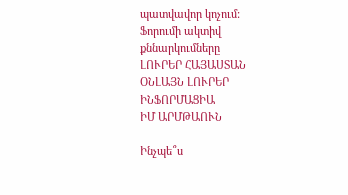պատվավոր կոչում:
Ֆորումի ակտիվ քննարկումները
ԼՈՒՐԵՐ ՀԱՅԱՍՏԱՆ
ՕՆԼԱՅՆ ԼՈՒՐԵՐ
ԻՆՖՈՐՄԱՑԻԱ
ԻՄ ԱՐՄԹԱՈՒՆ

Ինչպե՞ս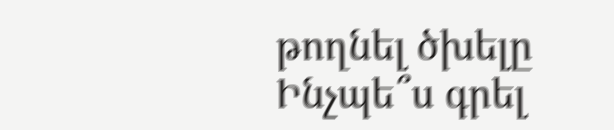թողնել ծխելը
Ինչպե՞ս գրել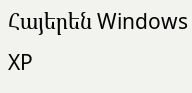Հայերեն Windows XP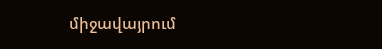միջավայրում